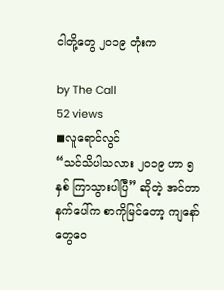ငါတို့တွေ ၂၀၁၉ တုံးက

by The Call
52 views
◼လူရောင်လွင်
“သင်သိပါသလား ၂၀၁၉ ဟာ ၅ နှစ် ကြာသွားပါပြီ” ဆိုတဲ့ အင်တာနက်ပေါ်က စာကိုမြင်တော့ ကျနော် တွေဝေ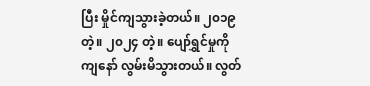ပြီး မှိုင်ကျသွားခဲ့တယ်။ ၂၀၁၉ တဲ့။ ၂၀၂၄ တဲ့။ ပျော်ရွှင်မှုကို ကျနော် လွမ်းမိသွားတယ်။ လွတ်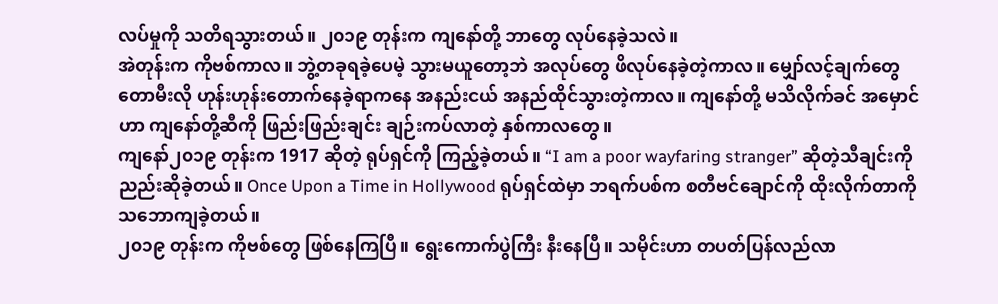လပ်မှုကို သတိရသွားတယ်။ ၂၀၁၉ တုန်းက ကျနော်တို့ ဘာတွေ လုပ်နေခဲ့သလဲ။
အဲတုန်းက ကိုဗစ်ကာလ။ ဘွဲ့တခုရခဲ့ပေမဲ့ သွားမယူတော့ဘဲ အလုပ်တွေ ဖိလုပ်နေခဲ့တဲ့ကာလ။ မျှော်လင့်ချက်တွေ တောမီးလို ဟုန်းဟုန်းတောက်နေခဲ့ရာကနေ အနည်းငယ် အနည်ထိုင်သွားတဲ့ကာလ။ ကျနော်တို့ မသိလိုက်ခင် အမှောင်ဟာ ကျနော်တို့ဆီကို ဖြည်းဖြည်းချင်း ချဉ်းကပ်လာတဲ့ နှစ်ကာလတွေ။
ကျနော်၂၀၁၉ တုန်းက 1917 ဆိုတဲ့ ရုပ်ရှင်ကို ကြည့်ခဲ့တယ်။ “I am a poor wayfaring stranger” ဆိုတဲ့သီချင်းကို ညည်းဆိုခဲ့တယ်။ Once Upon a Time in Hollywood ရုပ်ရှင်ထဲမှာ ဘရက်ပစ်က စတီဗင်ချောင်ကို ထိုးလိုက်တာကို သဘောကျခဲ့တယ်။
၂၀၁၉ တုန်းက ကိုဗစ်တွေ ဖြစ်နေကြပြီ။ ရွေးကောက်ပွဲကြီး နီးနေပြီ။ သမိုင်းဟာ တပတ်ပြန်လည်လာ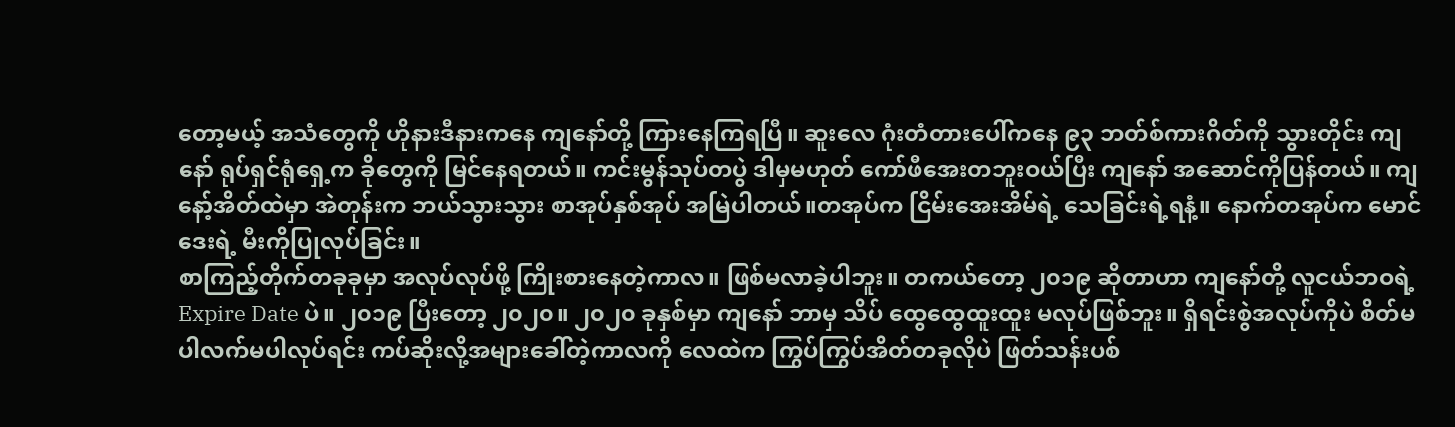တော့မယ့် အသံတွေကို ဟိုနားဒီနားကနေ ကျနော်တို့ ကြားနေကြရပြီ။ ဆူးလေ ဂုံးတံတားပေါ်ကနေ ၉၃ ဘတ်စ်ကားဂိတ်ကို သွားတိုင်း ကျနော် ရုပ်ရှင်ရုံရှေ့က ခိုတွေကို မြင်နေရတယ်။ ကင်းမွန်သုပ်တပွဲ ဒါမှမဟုတ် ကော်ဖီအေးတဘူးဝယ်ပြီး ကျနော် အဆောင်ကိုပြန်တယ်။ ကျနော့်အိတ်ထဲမှာ အဲတုန်းက ဘယ်သွားသွား စာအုပ်နှစ်အုပ် အမြဲပါတယ်။တအုပ်က ငြိမ်းအေးအိမ်ရဲ့ သေခြင်းရဲ့ရနံ့။ နောက်တအုပ်က မောင်ဒေးရဲ့ မီးကိုပြုလုပ်ခြင်း။
စာကြည့်တိုက်တခုခုမှာ အလုပ်လုပ်ဖို့ ကြိုးစားနေတဲ့ကာလ။ ဖြစ်မလာခဲ့ပါဘူး။ တကယ်တော့ ၂၀၁၉ ဆိုတာဟာ ကျနော်တို့ လူငယ်ဘဝရဲ့ Expire Date ပဲ။ ၂၀၁၉ ပြီးတော့ ၂၀၂၀။ ၂၀၂၀ ခုနှစ်မှာ ကျနော် ဘာမှ သိပ် ထွေထွေထူးထူး မလုပ်ဖြစ်ဘူး။ ရှိရင်းစွဲအလုပ်ကိုပဲ စိတ်မပါလက်မပါလုပ်ရင်း ကပ်ဆိုးလို့အများခေါ်တဲ့ကာလကို လေထဲက ကြွပ်ကြွပ်အိတ်တခုလိုပဲ ဖြတ်သန်းပစ်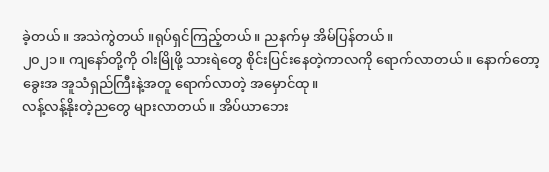ခဲ့တယ်။ အသဲကွဲတယ် ။ရုပ်ရှင်ကြည့်တယ်။ ညနက်မှ အိမ်ပြန်တယ်။
၂၀၂၁။ ကျနော်တို့ကို ဝါးမြိုဖို့ သားရဲတွေ စိုင်းပြင်းနေတဲ့ကာလကို ရောက်လာတယ်။ နောက်တော့ ခွေးအ အူသံရှည်ကြီးနဲ့အတူ ရောက်လာတဲ့ အမှောင်ထု။
လန့်လန့်နိုးတဲ့ညတွေ များလာတယ်။ အိပ်ယာဘေး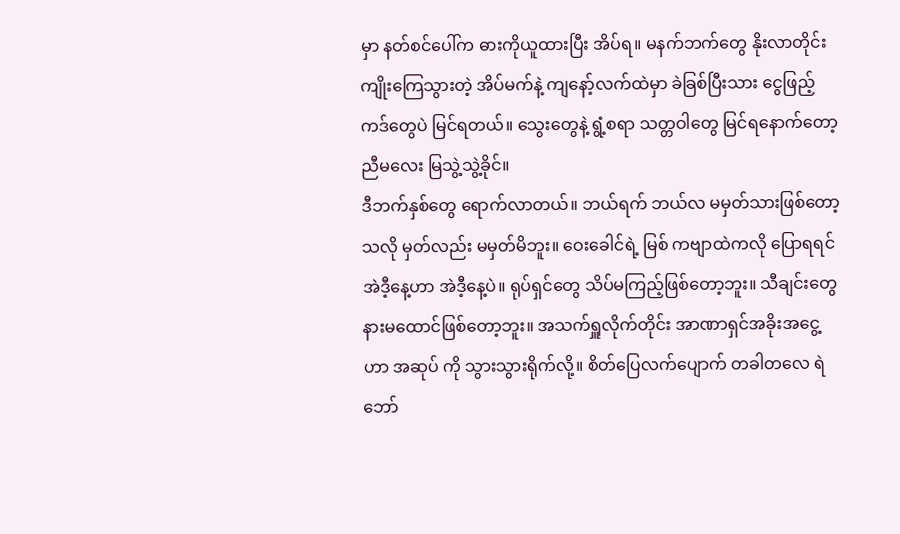မှာ နတ်စင်ပေါ်က ဓားကိုယူထားပြီး အိပ်ရ။ မနက်ဘက်တွေ နိုးလာတိုင်း ကျိုးကြေသွားတဲ့ အိပ်မက်နဲ့ ကျနော့်လက်ထဲမှာ ခဲခြစ်ပြီးသား ငွေဖြည့်ကဒ်တွေပဲ မြင်ရတယ်။ သွေးတွေနဲ့ ရွံ့စရာ သတ္တဝါတွေ မြင်ရနောက်တော့ ညီမလေး မြသွဲ့သွဲ့ခိုင်။
ဒီဘက်နှစ်တွေ ရောက်လာတယ်။ ဘယ်ရက် ဘယ်လ မမှတ်သားဖြစ်တော့သလို မှတ်လည်း မမှတ်မိဘူး။ ဝေးခေါင်ရဲ့ မြစ် ကဗျာထဲကလို ပြောရရင် အဲဒီ့နေ့ဟာ အဲဒီ့နေ့ပဲ။ ရုပ်ရှင်တွေ သိပ်မကြည့်ဖြစ်တော့ဘူး။ သီချင်းတွေ နားမထောင်ဖြစ်တော့ဘူး။ အသက်ရှူလိုက်တိုင်း အာဏာရှင်အခိုးအငွေ့ဟာ အဆုပ် ကို သွားသွားရိုက်လို့။ စိတ်ပြေလက်ပျောက် တခါတလေ ရဲဘော်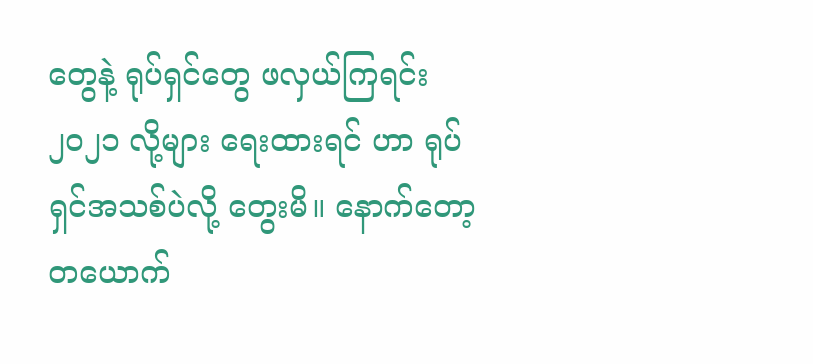တွေနဲ့ ရုပ်ရှင်တွေ ဖလှယ်ကြရင်း ၂၀၂၁ လို့များ ရေးထားရင် ဟာ ရုပ်ရှင်အသစ်ပဲလို့ တွေးမိ။ နောက်တော့ တယောက်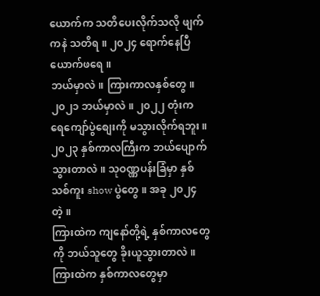ယောက်က သတိပေးလိုက်သလို ဖျက်ကနဲ သတိရ။ ၂၀၂၄ ရောက်နေပြီ ယောက်ဖရေ။
ဘယ်မှာလဲ။ ကြားကာလနှစ်တွေ။ ၂၀၂၁ ဘယ်မှာလဲ။ ၂၀၂၂ တုံးက ရေကျော်ပွဲစျေးကို မသွားလိုက်ရဘူး။ ၂၀၂၃ နှစ်ကာလကြီးက ဘယ်ပျောက်သွားတာလဲ။ သုဝဏ္ဏပန်းခြံမှာ နှစ်သစ်ကူး show ပွဲတွေ။ အခု ၂၀၂၄ တဲ့။
ကြားထဲက ကျနော်တို့ရဲ့ နှစ်ကာလတွေကို ဘယ်သူတွေ ခိုးယူသွားတာလဲ။ ကြားထဲက နှစ်ကာလတွေမှာ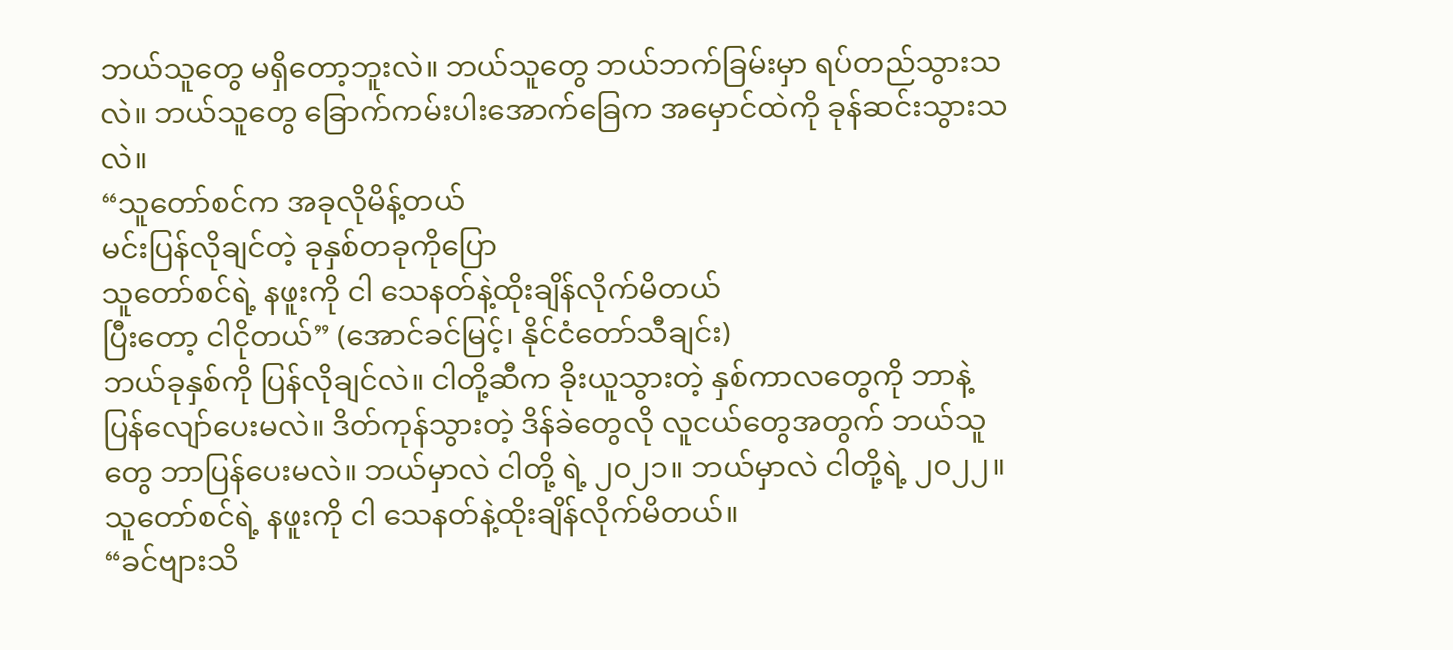ဘယ်သူတွေ မရှိတော့ဘူးလဲ။ ဘယ်သူတွေ ဘယ်ဘက်ခြမ်းမှာ ရပ်တည်သွားသလဲ။ ဘယ်သူတွေ ခြောက်ကမ်းပါးအောက်ခြေက အမှောင်ထဲကို ခုန်ဆင်းသွားသလဲ။
“သူတော်စင်က အခုလိုမိန့်တယ်
မင်းပြန်လိုချင်တဲ့ ခုနှစ်တခုကိုပြော
သူတော်စင်ရဲ့ နဖူးကို ငါ သေနတ်နဲ့ထိုးချိန်လိုက်မိတယ်
ပြီးတော့ ငါငိုတယ်” (အောင်ခင်မြင့်၊ နိုင်ငံတော်သီချင်း)
ဘယ်ခုနှစ်ကို ပြန်လိုချင်လဲ။ ငါတို့ဆီက ခိုးယူသွားတဲ့ နှစ်ကာလတွေကို ဘာနဲ့ ပြန်လျော်ပေးမလဲ။ ဒိတ်ကုန်သွားတဲ့ ဒိန်ခဲတွေလို လူငယ်တွေအတွက် ဘယ်သူတွေ ဘာပြန်ပေးမလဲ။ ဘယ်မှာလဲ ငါတို့ ရဲ့ ၂၀၂၁။ ဘယ်မှာလဲ ငါတို့ရဲ့ ၂၀၂၂။
သူတော်စင်ရဲ့ နဖူးကို ငါ သေနတ်နဲ့ထိုးချိန်လိုက်မိတယ်။
“ခင်ဗျားသိ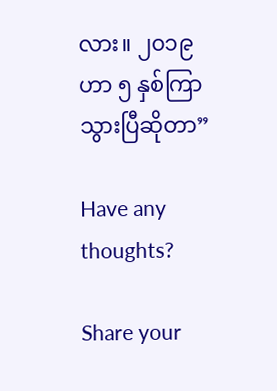လား။ ၂၀၁၉ ဟာ ၅ နှစ်ကြာသွားပြီဆိုတာ”

Have any thoughts?

Share your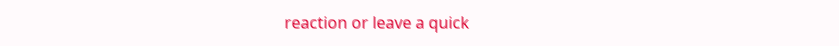reaction or leave a quick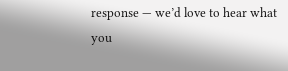response — we’d love to hear what you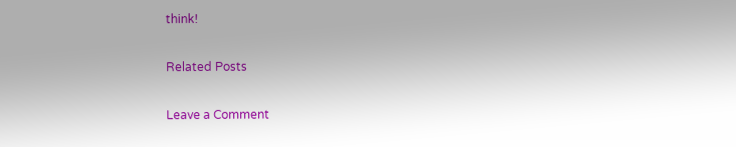think!

Related Posts

Leave a Comment